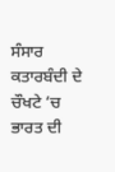ਸੰਸਾਰ ਕਤਾਰਬੰਦੀ ਦੇ ਚੌਖਟੇ ‘ਚ ਭਾਰਤ ਦੀ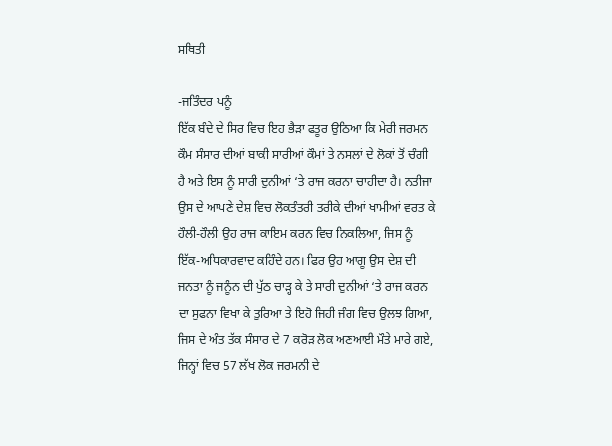ਸਥਿਤੀ

-ਜਤਿੰਦਰ ਪਨੂੰ
ਇੱਕ ਬੰਦੇ ਦੇ ਸਿਰ ਵਿਚ ਇਹ ਭੈੜਾ ਫਤੂਰ ਉਠਿਆ ਕਿ ਮੇਰੀ ਜਰਮਨ ਕੌਮ ਸੰਸਾਰ ਦੀਆਂ ਬਾਕੀ ਸਾਰੀਆਂ ਕੌਮਾਂ ਤੇ ਨਸਲਾਂ ਦੇ ਲੋਕਾਂ ਤੋਂ ਚੰਗੀ ਹੈ ਅਤੇ ਇਸ ਨੂੰ ਸਾਰੀ ਦੁਨੀਆਂ ‘ਤੇ ਰਾਜ ਕਰਨਾ ਚਾਹੀਦਾ ਹੈ। ਨਤੀਜਾ ਉਸ ਦੇ ਆਪਣੇ ਦੇਸ਼ ਵਿਚ ਲੋਕਤੰਤਰੀ ਤਰੀਕੇ ਦੀਆਂ ਖਾਮੀਆਂ ਵਰਤ ਕੇ ਹੌਲੀ-ਹੌਲੀ ਉਹ ਰਾਜ ਕਾਇਮ ਕਰਨ ਵਿਚ ਨਿਕਲਿਆ, ਜਿਸ ਨੂੰ ਇੱਕ-ਅਧਿਕਾਰਵਾਦ ਕਹਿੰਦੇ ਹਨ। ਫਿਰ ਉਹ ਆਗੂ ਉਸ ਦੇਸ਼ ਦੀ ਜਨਤਾ ਨੂੰ ਜਨੂੰਨ ਦੀ ਪੁੱਠ ਚਾੜ੍ਹ ਕੇ ਤੇ ਸਾਰੀ ਦੁਨੀਆਂ ‘ਤੇ ਰਾਜ ਕਰਨ ਦਾ ਸੁਫਨਾ ਵਿਖਾ ਕੇ ਤੁਰਿਆ ਤੇ ਇਹੋ ਜਿਹੀ ਜੰਗ ਵਿਚ ਉਲਝ ਗਿਆ, ਜਿਸ ਦੇ ਅੰਤ ਤੱਕ ਸੰਸਾਰ ਦੇ 7 ਕਰੋੜ ਲੋਕ ਅਣਆਈ ਮੌਤੇ ਮਾਰੇ ਗਏ, ਜਿਨ੍ਹਾਂ ਵਿਚ 57 ਲੱਖ ਲੋਕ ਜਰਮਨੀ ਦੇ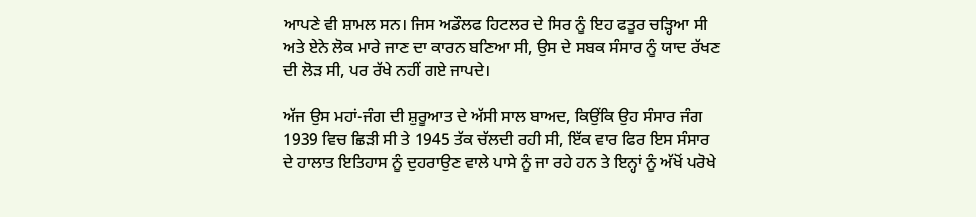ਆਪਣੇ ਵੀ ਸ਼ਾਮਲ ਸਨ। ਜਿਸ ਅਡੌਲਫ ਹਿਟਲਰ ਦੇ ਸਿਰ ਨੂੰ ਇਹ ਫਤੂਰ ਚੜ੍ਹਿਆ ਸੀ ਅਤੇ ਏਨੇ ਲੋਕ ਮਾਰੇ ਜਾਣ ਦਾ ਕਾਰਨ ਬਣਿਆ ਸੀ, ਉਸ ਦੇ ਸਬਕ ਸੰਸਾਰ ਨੂੰ ਯਾਦ ਰੱਖਣ ਦੀ ਲੋੜ ਸੀ, ਪਰ ਰੱਖੇ ਨਹੀਂ ਗਏ ਜਾਪਦੇ।

ਅੱਜ ਉਸ ਮਹਾਂ-ਜੰਗ ਦੀ ਸ਼ੁਰੂਆਤ ਦੇ ਅੱਸੀ ਸਾਲ ਬਾਅਦ, ਕਿਉਂਕਿ ਉਹ ਸੰਸਾਰ ਜੰਗ 1939 ਵਿਚ ਛਿੜੀ ਸੀ ਤੇ 1945 ਤੱਕ ਚੱਲਦੀ ਰਹੀ ਸੀ, ਇੱਕ ਵਾਰ ਫਿਰ ਇਸ ਸੰਸਾਰ ਦੇ ਹਾਲਾਤ ਇਤਿਹਾਸ ਨੂੰ ਦੁਹਰਾਉਣ ਵਾਲੇ ਪਾਸੇ ਨੂੰ ਜਾ ਰਹੇ ਹਨ ਤੇ ਇਨ੍ਹਾਂ ਨੂੰ ਅੱਖੋਂ ਪਰੋਖੇ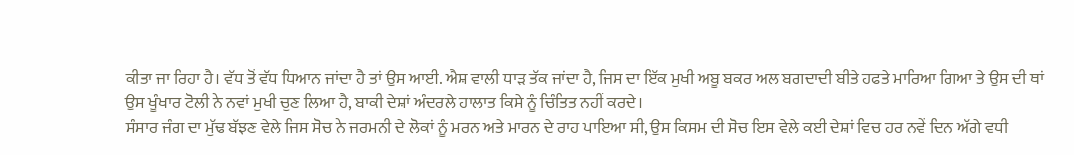ਕੀਤਾ ਜਾ ਰਿਹਾ ਹੈ। ਵੱਧ ਤੋਂ ਵੱਧ ਧਿਆਨ ਜਾਂਦਾ ਹੈ ਤਾਂ ਉਸ ਆਈ. ਐਸ਼ ਵਾਲੀ ਧਾੜ ਤੱਕ ਜਾਂਦਾ ਹੈ, ਜਿਸ ਦਾ ਇੱਕ ਮੁਖੀ ਅਬੂ ਬਕਰ ਅਲ ਬਗਦਾਦੀ ਬੀਤੇ ਹਫਤੇ ਮਾਰਿਆ ਗਿਆ ਤੇ ਉਸ ਦੀ ਥਾਂ ਉਸ ਖੂੰਖਾਰ ਟੋਲੀ ਨੇ ਨਵਾਂ ਮੁਖੀ ਚੁਣ ਲਿਆ ਹੈ, ਬਾਕੀ ਦੇਸ਼ਾਂ ਅੰਦਰਲੇ ਹਾਲਾਤ ਕਿਸੇ ਨੂੰ ਚਿੰਤਿਤ ਨਹੀਂ ਕਰਦੇ।
ਸੰਸਾਰ ਜੰਗ ਦਾ ਮੁੱਢ ਬੱਝਣ ਵੇਲੇ ਜਿਸ ਸੋਚ ਨੇ ਜਰਮਨੀ ਦੇ ਲੋਕਾਂ ਨੂੰ ਮਰਨ ਅਤੇ ਮਾਰਨ ਦੇ ਰਾਹ ਪਾਇਆ ਸੀ, ਉਸ ਕਿਸਮ ਦੀ ਸੋਚ ਇਸ ਵੇਲੇ ਕਈ ਦੇਸ਼ਾਂ ਵਿਚ ਹਰ ਨਵੇਂ ਦਿਨ ਅੱਗੇ ਵਧੀ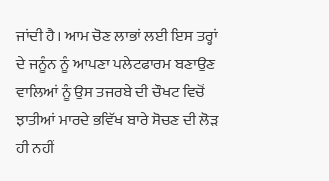ਜਾਂਦੀ ਹੈ। ਆਮ ਚੋਣ ਲਾਭਾਂ ਲਈ ਇਸ ਤਰ੍ਹਾਂ ਦੇ ਜਨੂੰਨ ਨੂੰ ਆਪਣਾ ਪਲੇਟਫਾਰਮ ਬਣਾਉਣ ਵਾਲਿਆਂ ਨੂੰ ਉਸ ਤਜਰਬੇ ਦੀ ਚੌਖਟ ਵਿਚੋਂ ਝਾਤੀਆਂ ਮਾਰਦੇ ਭਵਿੱਖ ਬਾਰੇ ਸੋਚਣ ਦੀ ਲੋੜ ਹੀ ਨਹੀਂ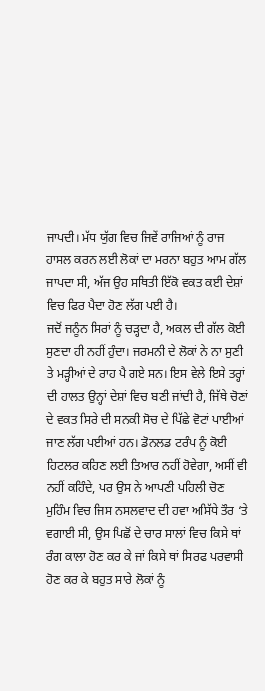ਜਾਪਦੀ। ਮੱਧ ਯੁੱਗ ਵਿਚ ਜਿਵੇਂ ਰਾਜਿਆਂ ਨੂੰ ਰਾਜ ਹਾਸਲ ਕਰਨ ਲਈ ਲੋਕਾਂ ਦਾ ਮਰਨਾ ਬਹੁਤ ਆਮ ਗੱਲ ਜਾਪਦਾ ਸੀ, ਅੱਜ ਉਹ ਸਥਿਤੀ ਇੱਕੋ ਵਕਤ ਕਈ ਦੇਸ਼ਾਂ ਵਿਚ ਫਿਰ ਪੈਦਾ ਹੋਣ ਲੱਗ ਪਈ ਹੈ।
ਜਦੋਂ ਜਨੂੰਨ ਸਿਰਾਂ ਨੂੰ ਚੜ੍ਹਦਾ ਹੈ, ਅਕਲ ਦੀ ਗੱਲ ਕੋਈ ਸੁਣਦਾ ਹੀ ਨਹੀਂ ਹੁੰਦਾ। ਜਰਮਨੀ ਦੇ ਲੋਕਾਂ ਨੇ ਨਾ ਸੁਣੀ ਤੇ ਮੜ੍ਹੀਆਂ ਦੇ ਰਾਹ ਪੈ ਗਏ ਸਨ। ਇਸ ਵੇਲੇ ਇਸੇ ਤਰ੍ਹਾਂ ਦੀ ਹਾਲਤ ਉਨ੍ਹਾਂ ਦੇਸ਼ਾਂ ਵਿਚ ਬਣੀ ਜਾਂਦੀ ਹੈ, ਜਿੱਥੇ ਚੋਣਾਂ ਦੇ ਵਕਤ ਸਿਰੇ ਦੀ ਸਨਕੀ ਸੋਚ ਦੇ ਪਿੱਛੇ ਵੋਟਾਂ ਪਾਈਆਂ ਜਾਣ ਲੱਗ ਪਈਆਂ ਹਨ। ਡੋਨਲਡ ਟਰੰਪ ਨੂੰ ਕੋਈ ਹਿਟਲਰ ਕਹਿਣ ਲਈ ਤਿਆਰ ਨਹੀਂ ਹੋਵੇਗਾ, ਅਸੀਂ ਵੀ ਨਹੀਂ ਕਹਿੰਦੇ, ਪਰ ਉਸ ਨੇ ਆਪਣੀ ਪਹਿਲੀ ਚੋਣ ਮੁਹਿੰਮ ਵਿਚ ਜਿਸ ਨਸਲਵਾਦ ਦੀ ਹਵਾ ਅਸਿੱਧੇ ਤੌਰ ‘ਤੇ ਵਗਾਈ ਸੀ, ਉਸ ਪਿਛੋਂ ਦੇ ਚਾਰ ਸਾਲਾਂ ਵਿਚ ਕਿਸੇ ਥਾਂ ਰੰਗ ਕਾਲਾ ਹੋਣ ਕਰ ਕੇ ਜਾਂ ਕਿਸੇ ਥਾਂ ਸਿਰਫ ਪਰਵਾਸੀ ਹੋਣ ਕਰ ਕੇ ਬਹੁਤ ਸਾਰੇ ਲੋਕਾਂ ਨੂੰ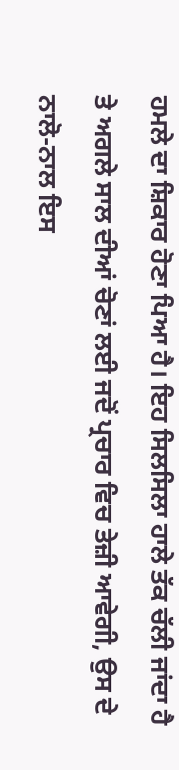ਹਮਲੇ ਦਾ ਸ਼ਿਕਾਰ ਹੋਣਾ ਪਿਆ ਹੈ। ਇਹ ਸਿਲਸਿਲਾ ਹਾਲੇ ਤੱਕ ਚੱਲੀ ਜਾਂਦਾ ਹੈ ਤੇ ਅਗਲੇ ਸਾਲ ਦੀਆਂ ਚੋਣਾਂ ਲਈ ਜਦੋਂ ਪ੍ਰਚਾਰ ਵਿਚ ਤੇਜ਼ੀ ਆਵੇਗੀ, ਉਸ ਦੇ ਨਾਲੋ-ਨਾਲ ਇਸ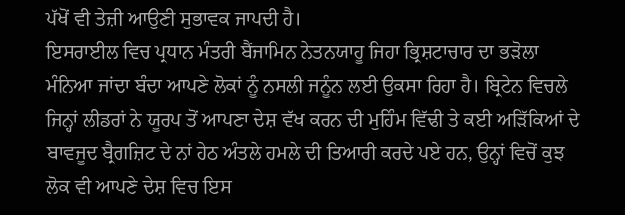ਪੱਖੋਂ ਵੀ ਤੇਜ਼ੀ ਆਉਣੀ ਸੁਭਾਵਕ ਜਾਪਦੀ ਹੈ।
ਇਸਰਾਈਲ ਵਿਚ ਪ੍ਰਧਾਨ ਮੰਤਰੀ ਬੈਂਜਾਮਿਨ ਨੇਤਨਯਾਹੂ ਜਿਹਾ ਭ੍ਰਿਸ਼ਟਾਚਾਰ ਦਾ ਭੜੋਲਾ ਮੰਨਿਆ ਜਾਂਦਾ ਬੰਦਾ ਆਪਣੇ ਲੋਕਾਂ ਨੂੰ ਨਸਲੀ ਜਨੂੰਨ ਲਈ ਉਕਸਾ ਰਿਹਾ ਹੈ। ਬ੍ਰਿਟੇਨ ਵਿਚਲੇ ਜਿਨ੍ਹਾਂ ਲੀਡਰਾਂ ਨੇ ਯੂਰਪ ਤੋਂ ਆਪਣਾ ਦੇਸ਼ ਵੱਖ ਕਰਨ ਦੀ ਮੁਹਿੰਮ ਵਿੱਢੀ ਤੇ ਕਈ ਅੜਿੱਕਿਆਂ ਦੇ ਬਾਵਜੂਦ ਬ੍ਰੈਗਜ਼ਿਟ ਦੇ ਨਾਂ ਹੇਠ ਅੰਤਲੇ ਹਮਲੇ ਦੀ ਤਿਆਰੀ ਕਰਦੇ ਪਏ ਹਨ, ਉਨ੍ਹਾਂ ਵਿਚੋਂ ਕੁਝ ਲੋਕ ਵੀ ਆਪਣੇ ਦੇਸ਼ ਵਿਚ ਇਸ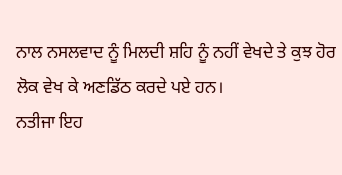ਨਾਲ ਨਸਲਵਾਦ ਨੂੰ ਮਿਲਦੀ ਸ਼ਹਿ ਨੂੰ ਨਹੀਂ ਵੇਖਦੇ ਤੇ ਕੁਝ ਹੋਰ ਲੋਕ ਵੇਖ ਕੇ ਅਣਡਿੱਠ ਕਰਦੇ ਪਏ ਹਨ।
ਨਤੀਜਾ ਇਹ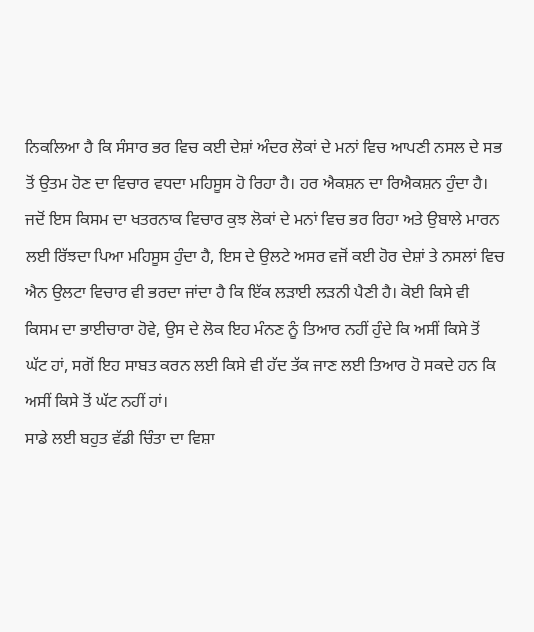ਨਿਕਲਿਆ ਹੈ ਕਿ ਸੰਸਾਰ ਭਰ ਵਿਚ ਕਈ ਦੇਸ਼ਾਂ ਅੰਦਰ ਲੋਕਾਂ ਦੇ ਮਨਾਂ ਵਿਚ ਆਪਣੀ ਨਸਲ ਦੇ ਸਭ ਤੋਂ ਉਤਮ ਹੋਣ ਦਾ ਵਿਚਾਰ ਵਧਦਾ ਮਹਿਸੂਸ ਹੋ ਰਿਹਾ ਹੈ। ਹਰ ਐਕਸ਼ਨ ਦਾ ਰਿਐਕਸ਼ਨ ਹੁੰਦਾ ਹੈ। ਜਦੋਂ ਇਸ ਕਿਸਮ ਦਾ ਖਤਰਨਾਕ ਵਿਚਾਰ ਕੁਝ ਲੋਕਾਂ ਦੇ ਮਨਾਂ ਵਿਚ ਭਰ ਰਿਹਾ ਅਤੇ ਉਬਾਲੇ ਮਾਰਨ ਲਈ ਰਿੱਝਦਾ ਪਿਆ ਮਹਿਸੂਸ ਹੁੰਦਾ ਹੈ, ਇਸ ਦੇ ਉਲਟੇ ਅਸਰ ਵਜੋਂ ਕਈ ਹੋਰ ਦੇਸ਼ਾਂ ਤੇ ਨਸਲਾਂ ਵਿਚ ਐਨ ਉਲਟਾ ਵਿਚਾਰ ਵੀ ਭਰਦਾ ਜਾਂਦਾ ਹੈ ਕਿ ਇੱਕ ਲੜਾਈ ਲੜਨੀ ਪੈਣੀ ਹੈ। ਕੋਈ ਕਿਸੇ ਵੀ ਕਿਸਮ ਦਾ ਭਾਈਚਾਰਾ ਹੋਵੇ, ਉਸ ਦੇ ਲੋਕ ਇਹ ਮੰਨਣ ਨੂੰ ਤਿਆਰ ਨਹੀਂ ਹੁੰਦੇ ਕਿ ਅਸੀਂ ਕਿਸੇ ਤੋਂ ਘੱਟ ਹਾਂ, ਸਗੋਂ ਇਹ ਸਾਬਤ ਕਰਨ ਲਈ ਕਿਸੇ ਵੀ ਹੱਦ ਤੱਕ ਜਾਣ ਲਈ ਤਿਆਰ ਹੋ ਸਕਦੇ ਹਨ ਕਿ ਅਸੀਂ ਕਿਸੇ ਤੋਂ ਘੱਟ ਨਹੀਂ ਹਾਂ।
ਸਾਡੇ ਲਈ ਬਹੁਤ ਵੱਡੀ ਚਿੰਤਾ ਦਾ ਵਿਸ਼ਾ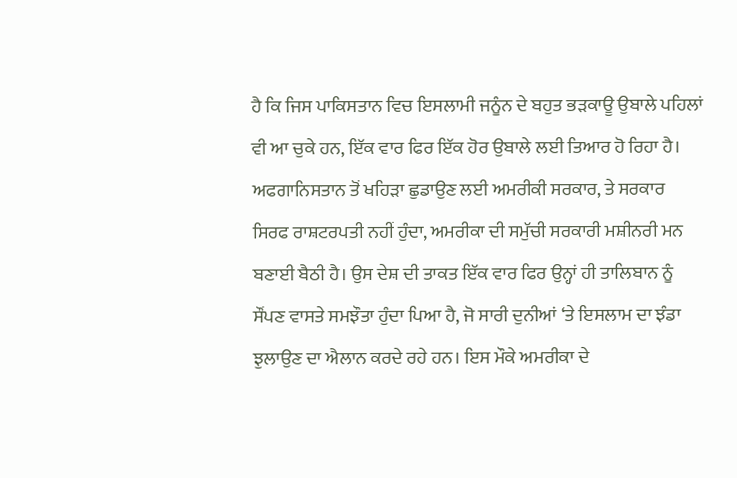ਹੈ ਕਿ ਜਿਸ ਪਾਕਿਸਤਾਨ ਵਿਚ ਇਸਲਾਮੀ ਜਨੂੰਨ ਦੇ ਬਹੁਤ ਭੜਕਾਊ ਉਬਾਲੇ ਪਹਿਲਾਂ ਵੀ ਆ ਚੁਕੇ ਹਨ, ਇੱਕ ਵਾਰ ਫਿਰ ਇੱਕ ਹੋਰ ਉਬਾਲੇ ਲਈ ਤਿਆਰ ਹੋ ਰਿਹਾ ਹੈ। ਅਫਗਾਨਿਸਤਾਨ ਤੋਂ ਖਹਿੜਾ ਛੁਡਾਉਣ ਲਈ ਅਮਰੀਕੀ ਸਰਕਾਰ, ਤੇ ਸਰਕਾਰ ਸਿਰਫ ਰਾਸ਼ਟਰਪਤੀ ਨਹੀਂ ਹੁੰਦਾ, ਅਮਰੀਕਾ ਦੀ ਸਮੁੱਚੀ ਸਰਕਾਰੀ ਮਸ਼ੀਨਰੀ ਮਨ ਬਣਾਈ ਬੈਠੀ ਹੈ। ਉਸ ਦੇਸ਼ ਦੀ ਤਾਕਤ ਇੱਕ ਵਾਰ ਫਿਰ ਉਨ੍ਹਾਂ ਹੀ ਤਾਲਿਬਾਨ ਨੂੰ ਸੌਂਪਣ ਵਾਸਤੇ ਸਮਝੌਤਾ ਹੁੰਦਾ ਪਿਆ ਹੈ, ਜੋ ਸਾਰੀ ਦੁਨੀਆਂ ‘ਤੇ ਇਸਲਾਮ ਦਾ ਝੰਡਾ ਝੁਲਾਉਣ ਦਾ ਐਲਾਨ ਕਰਦੇ ਰਹੇ ਹਨ। ਇਸ ਮੌਕੇ ਅਮਰੀਕਾ ਦੇ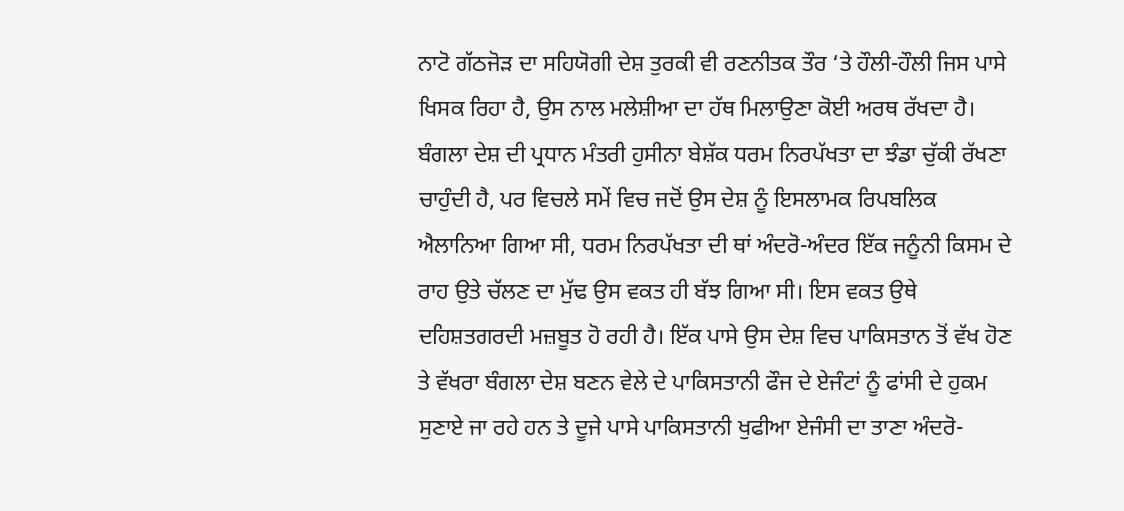ਨਾਟੋ ਗੱਠਜੋੜ ਦਾ ਸਹਿਯੋਗੀ ਦੇਸ਼ ਤੁਰਕੀ ਵੀ ਰਣਨੀਤਕ ਤੌਰ ‘ਤੇ ਹੌਲੀ-ਹੌਲੀ ਜਿਸ ਪਾਸੇ ਖਿਸਕ ਰਿਹਾ ਹੈ, ਉਸ ਨਾਲ ਮਲੇਸ਼ੀਆ ਦਾ ਹੱਥ ਮਿਲਾਉਣਾ ਕੋਈ ਅਰਥ ਰੱਖਦਾ ਹੈ।
ਬੰਗਲਾ ਦੇਸ਼ ਦੀ ਪ੍ਰਧਾਨ ਮੰਤਰੀ ਹੁਸੀਨਾ ਬੇਸ਼ੱਕ ਧਰਮ ਨਿਰਪੱਖਤਾ ਦਾ ਝੰਡਾ ਚੁੱਕੀ ਰੱਖਣਾ ਚਾਹੁੰਦੀ ਹੈ, ਪਰ ਵਿਚਲੇ ਸਮੇਂ ਵਿਚ ਜਦੋਂ ਉਸ ਦੇਸ਼ ਨੂੰ ਇਸਲਾਮਕ ਰਿਪਬਲਿਕ ਐਲਾਨਿਆ ਗਿਆ ਸੀ, ਧਰਮ ਨਿਰਪੱਖਤਾ ਦੀ ਥਾਂ ਅੰਦਰੋ-ਅੰਦਰ ਇੱਕ ਜਨੂੰਨੀ ਕਿਸਮ ਦੇ ਰਾਹ ਉਤੇ ਚੱਲਣ ਦਾ ਮੁੱਢ ਉਸ ਵਕਤ ਹੀ ਬੱਝ ਗਿਆ ਸੀ। ਇਸ ਵਕਤ ਉਥੇ ਦਹਿਸ਼ਤਗਰਦੀ ਮਜ਼ਬੂਤ ਹੋ ਰਹੀ ਹੈ। ਇੱਕ ਪਾਸੇ ਉਸ ਦੇਸ਼ ਵਿਚ ਪਾਕਿਸਤਾਨ ਤੋਂ ਵੱਖ ਹੋਣ ਤੇ ਵੱਖਰਾ ਬੰਗਲਾ ਦੇਸ਼ ਬਣਨ ਵੇਲੇ ਦੇ ਪਾਕਿਸਤਾਨੀ ਫੌਜ ਦੇ ਏਜੰਟਾਂ ਨੂੰ ਫਾਂਸੀ ਦੇ ਹੁਕਮ ਸੁਣਾਏ ਜਾ ਰਹੇ ਹਨ ਤੇ ਦੂਜੇ ਪਾਸੇ ਪਾਕਿਸਤਾਨੀ ਖੁਫੀਆ ਏਜੰਸੀ ਦਾ ਤਾਣਾ ਅੰਦਰੋ-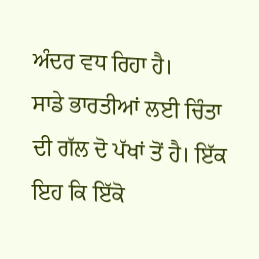ਅੰਦਰ ਵਧ ਰਿਹਾ ਹੈ।
ਸਾਡੇ ਭਾਰਤੀਆਂ ਲਈ ਚਿੰਤਾ ਦੀ ਗੱਲ ਦੋ ਪੱਖਾਂ ਤੋਂ ਹੈ। ਇੱਕ ਇਹ ਕਿ ਇੱਕੋ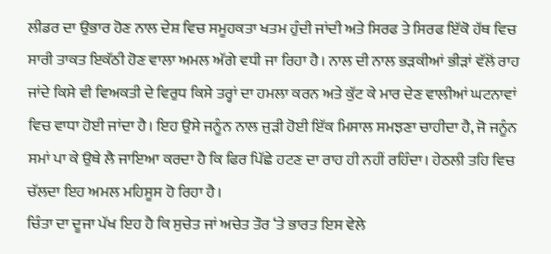ਲੀਡਰ ਦਾ ਉਭਾਰ ਹੋਣ ਨਾਲ ਦੇਸ਼ ਵਿਚ ਸਮੂਹਕਤਾ ਖਤਮ ਹੁੰਦੀ ਜਾਂਦੀ ਅਤੇ ਸਿਰਫ ਤੇ ਸਿਰਫ ਇੱਕੋ ਹੱਥ ਵਿਚ ਸਾਰੀ ਤਾਕਤ ਇਕੱਠੀ ਹੋਣ ਵਾਲਾ ਅਮਲ ਅੱਗੇ ਵਧੀ ਜਾ ਰਿਹਾ ਹੈ। ਨਾਲ ਦੀ ਨਾਲ ਭੜਕੀਆਂ ਭੀੜਾਂ ਵੱਲੋਂ ਰਾਹ ਜਾਂਦੇ ਕਿਸੇ ਵੀ ਵਿਅਕਤੀ ਦੇ ਵਿਰੁਧ ਕਿਸੇ ਤਰ੍ਹਾਂ ਦਾ ਹਮਲਾ ਕਰਨ ਅਤੇ ਕੁੱਟ ਕੇ ਮਾਰ ਦੇਣ ਵਾਲੀਆਂ ਘਟਨਾਵਾਂ ਵਿਚ ਵਾਧਾ ਹੋਈ ਜਾਂਦਾ ਹੈ। ਇਹ ਉਸੇ ਜਨੂੰਨ ਨਾਲ ਜੁੜੀ ਹੋਈ ਇੱਕ ਮਿਸਾਲ ਸਮਝਣਾ ਚਾਹੀਦਾ ਹੈ, ਜੋ ਜਨੂੰਨ ਸਮਾਂ ਪਾ ਕੇ ਉਥੇ ਲੈ ਜਾਇਆ ਕਰਦਾ ਹੈ ਕਿ ਫਿਰ ਪਿੱਛੇ ਹਟਣ ਦਾ ਰਾਹ ਹੀ ਨਹੀਂ ਰਹਿੰਦਾ। ਹੇਠਲੀ ਤਹਿ ਵਿਚ ਚੱਲਦਾ ਇਹ ਅਮਲ ਮਹਿਸੂਸ ਹੋ ਰਿਹਾ ਹੈ।
ਚਿੰਤਾ ਦਾ ਦੂਜਾ ਪੱਖ ਇਹ ਹੈ ਕਿ ਸੁਚੇਤ ਜਾਂ ਅਚੇਤ ਤੌਰ ‘ਤੇ ਭਾਰਤ ਇਸ ਵੇਲੇ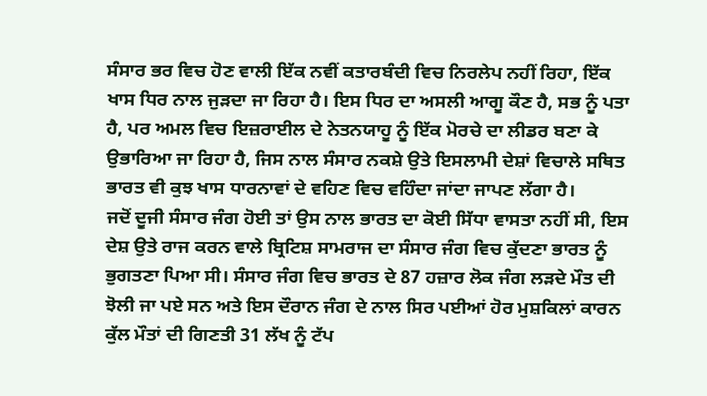ਸੰਸਾਰ ਭਰ ਵਿਚ ਹੋਣ ਵਾਲੀ ਇੱਕ ਨਵੀਂ ਕਤਾਰਬੰਦੀ ਵਿਚ ਨਿਰਲੇਪ ਨਹੀਂ ਰਿਹਾ, ਇੱਕ ਖਾਸ ਧਿਰ ਨਾਲ ਜੁੜਦਾ ਜਾ ਰਿਹਾ ਹੈ। ਇਸ ਧਿਰ ਦਾ ਅਸਲੀ ਆਗੂ ਕੌਣ ਹੈ, ਸਭ ਨੂੰ ਪਤਾ ਹੈ, ਪਰ ਅਮਲ ਵਿਚ ਇਜ਼ਰਾਈਲ ਦੇ ਨੇਤਨਯਾਹੂ ਨੂੰ ਇੱਕ ਮੋਰਚੇ ਦਾ ਲੀਡਰ ਬਣਾ ਕੇ ਉਭਾਰਿਆ ਜਾ ਰਿਹਾ ਹੈ, ਜਿਸ ਨਾਲ ਸੰਸਾਰ ਨਕਸ਼ੇ ਉਤੇ ਇਸਲਾਮੀ ਦੇਸ਼ਾਂ ਵਿਚਾਲੇ ਸਥਿਤ ਭਾਰਤ ਵੀ ਕੁਝ ਖਾਸ ਧਾਰਨਾਵਾਂ ਦੇ ਵਹਿਣ ਵਿਚ ਵਹਿੰਦਾ ਜਾਂਦਾ ਜਾਪਣ ਲੱਗਾ ਹੈ।
ਜਦੋਂ ਦੂਜੀ ਸੰਸਾਰ ਜੰਗ ਹੋਈ ਤਾਂ ਉਸ ਨਾਲ ਭਾਰਤ ਦਾ ਕੋਈ ਸਿੱਧਾ ਵਾਸਤਾ ਨਹੀਂ ਸੀ, ਇਸ ਦੇਸ਼ ਉਤੇ ਰਾਜ ਕਰਨ ਵਾਲੇ ਬ੍ਰਿਟਿਸ਼ ਸਾਮਰਾਜ ਦਾ ਸੰਸਾਰ ਜੰਗ ਵਿਚ ਕੁੱਦਣਾ ਭਾਰਤ ਨੂੰ ਭੁਗਤਣਾ ਪਿਆ ਸੀ। ਸੰਸਾਰ ਜੰਗ ਵਿਚ ਭਾਰਤ ਦੇ 87 ਹਜ਼ਾਰ ਲੋਕ ਜੰਗ ਲੜਦੇ ਮੌਤ ਦੀ ਝੋਲੀ ਜਾ ਪਏ ਸਨ ਅਤੇ ਇਸ ਦੌਰਾਨ ਜੰਗ ਦੇ ਨਾਲ ਸਿਰ ਪਈਆਂ ਹੋਰ ਮੁਸ਼ਕਿਲਾਂ ਕਾਰਨ ਕੁੱਲ ਮੌਤਾਂ ਦੀ ਗਿਣਤੀ 31 ਲੱਖ ਨੂੰ ਟੱਪ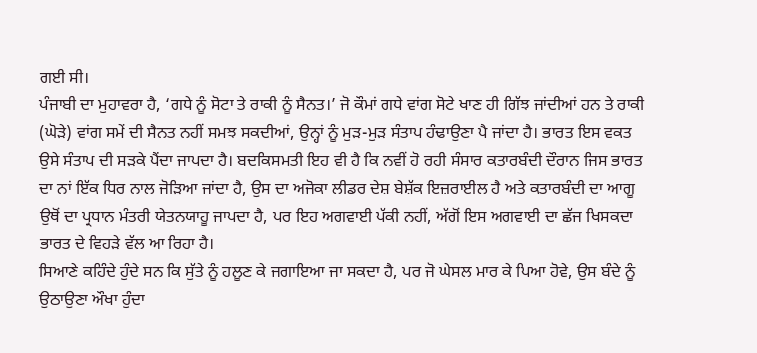ਗਈ ਸੀ।
ਪੰਜਾਬੀ ਦਾ ਮੁਹਾਵਰਾ ਹੈ, ‘ਗਧੇ ਨੂੰ ਸੋਟਾ ਤੇ ਰਾਕੀ ਨੂੰ ਸੈਨਤ।’ ਜੋ ਕੌਮਾਂ ਗਧੇ ਵਾਂਗ ਸੋਟੇ ਖਾਣ ਹੀ ਗਿੱਝ ਜਾਂਦੀਆਂ ਹਨ ਤੇ ਰਾਕੀ (ਘੋੜੇ) ਵਾਂਗ ਸਮੇਂ ਦੀ ਸੈਨਤ ਨਹੀਂ ਸਮਝ ਸਕਦੀਆਂ, ਉਨ੍ਹਾਂ ਨੂੰ ਮੁੜ-ਮੁੜ ਸੰਤਾਪ ਹੰਢਾਉਣਾ ਪੈ ਜਾਂਦਾ ਹੈ। ਭਾਰਤ ਇਸ ਵਕਤ ਉਸੇ ਸੰਤਾਪ ਦੀ ਸੜਕੇ ਪੈਂਦਾ ਜਾਪਦਾ ਹੈ। ਬਦਕਿਸਮਤੀ ਇਹ ਵੀ ਹੈ ਕਿ ਨਵੀਂ ਹੋ ਰਹੀ ਸੰਸਾਰ ਕਤਾਰਬੰਦੀ ਦੌਰਾਨ ਜਿਸ ਭਾਰਤ ਦਾ ਨਾਂ ਇੱਕ ਧਿਰ ਨਾਲ ਜੋੜਿਆ ਜਾਂਦਾ ਹੈ, ਉਸ ਦਾ ਅਜੋਕਾ ਲੀਡਰ ਦੇਸ਼ ਬੇਸ਼ੱਕ ਇਜ਼ਰਾਈਲ ਹੈ ਅਤੇ ਕਤਾਰਬੰਦੀ ਦਾ ਆਗੂ ਉਥੋਂ ਦਾ ਪ੍ਰਧਾਨ ਮੰਤਰੀ ਯੇਤਨਯਾਹੂ ਜਾਪਦਾ ਹੈ, ਪਰ ਇਹ ਅਗਵਾਈ ਪੱਕੀ ਨਹੀਂ, ਅੱਗੋਂ ਇਸ ਅਗਵਾਈ ਦਾ ਛੱਜ ਖਿਸਕਦਾ ਭਾਰਤ ਦੇ ਵਿਹੜੇ ਵੱਲ ਆ ਰਿਹਾ ਹੈ।
ਸਿਆਣੇ ਕਹਿੰਦੇ ਹੁੰਦੇ ਸਨ ਕਿ ਸੁੱਤੇ ਨੂੰ ਹਲੂਣ ਕੇ ਜਗਾਇਆ ਜਾ ਸਕਦਾ ਹੈ, ਪਰ ਜੋ ਘੇਸਲ ਮਾਰ ਕੇ ਪਿਆ ਹੋਵੇ, ਉਸ ਬੰਦੇ ਨੂੰ ਉਠਾਉਣਾ ਔਖਾ ਹੁੰਦਾ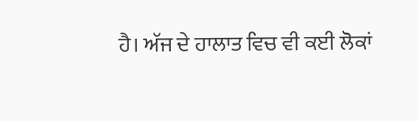ਹੈ। ਅੱਜ ਦੇ ਹਾਲਾਤ ਵਿਚ ਵੀ ਕਈ ਲੋਕਾਂ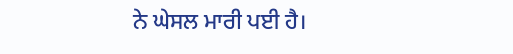ਨੇ ਘੇਸਲ ਮਾਰੀ ਪਈ ਹੈ।